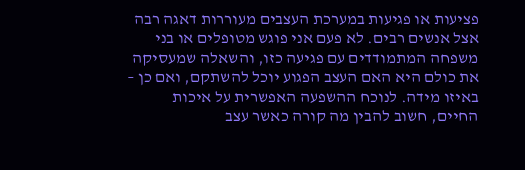פציעות או פגיעות במערכת העצבים מעוררות דאגה רבה אצל אנשים רבים. לא פעם אני פוגש מטופלים או בני משפחה המתמודדים עם פגיעה כזו, והשאלה שמעסיקה את כולם היא האם העצב הפגוע יוכל להשתקם, ואם כן – באיזו מידה. לנוכח ההשפעה האפשרית על איכות החיים, חשוב להבין מה קורה כאשר עצב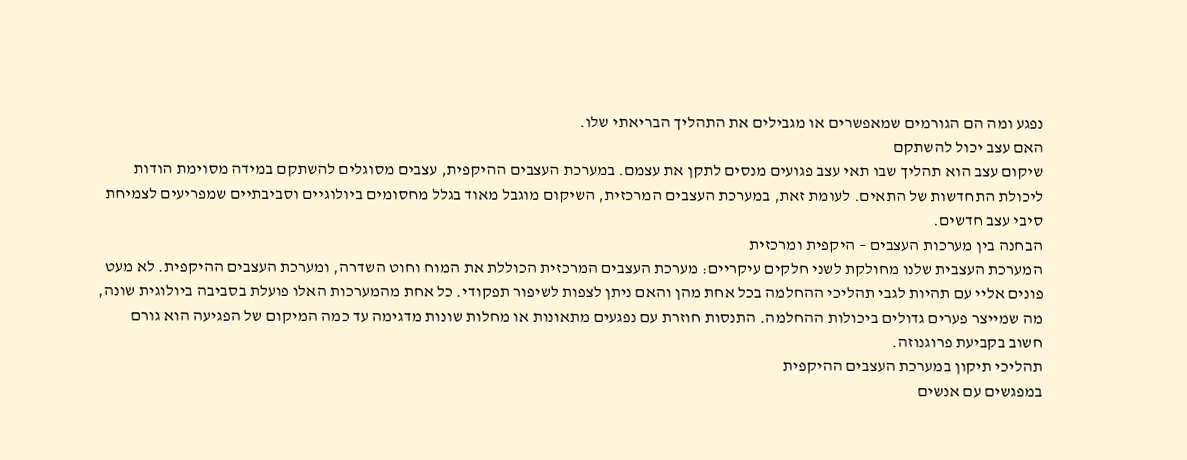נפגע ומה הם הגורמים שמאפשרים או מגבילים את התהליך הבריאתי שלו.
האם עצב יכול להשתקם
שיקום עצב הוא תהליך שבו תאי עצב פגועים מנסים לתקן את עצמם. במערכת העצבים ההיקפית, עצבים מסוגלים להשתקם במידה מסוימת הודות ליכולת התחדשות של התאים. לעומת זאת, במערכת העצבים המרכזית, השיקום מוגבל מאוד בגלל מחסומים ביולוגיים וסביבתיים שמפריעים לצמיחת סיבי עצב חדשים.
הבחנה בין מערכות העצבים – היקפית ומרכזית
המערכת העצבית שלנו מחולקת לשני חלקים עיקריים: מערכת העצבים המרכזית הכוללת את המוח וחוט השדרה, ומערכת העצבים ההיקפית. לא מעט פונים אליי עם תהיות לגבי תהליכי ההחלמה בכל אחת מהן והאם ניתן לצפות לשיפור תפקודי. כל אחת מהמערכות האלו פועלת בסביבה ביולוגית שונה, מה שמייצר פערים גדולים ביכולות ההחלמה. התנסות חוזרת עם נפגעים מתאונות או מחלות שונות מדגימה עד כמה המיקום של הפגיעה הוא גורם חשוב בקביעת פרוגנוזה.
תהליכי תיקון במערכת העצבים ההיקפית
במפגשים עם אנשים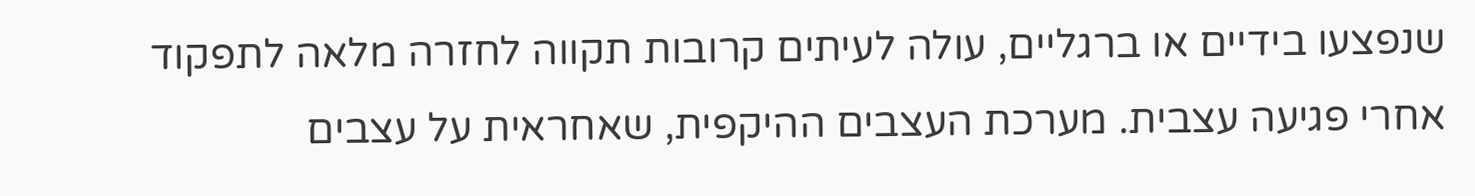שנפצעו בידיים או ברגליים, עולה לעיתים קרובות תקווה לחזרה מלאה לתפקוד אחרי פגיעה עצבית. מערכת העצבים ההיקפית, שאחראית על עצבים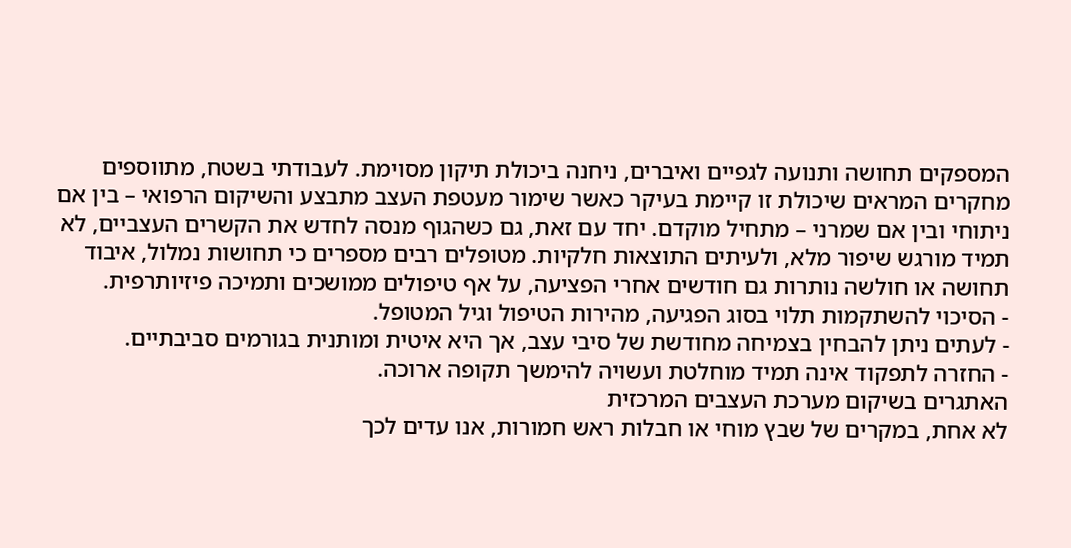המספקים תחושה ותנועה לגפיים ואיברים, ניחנה ביכולת תיקון מסוימת. לעבודתי בשטח, מתווספים מחקרים המראים שיכולת זו קיימת בעיקר כאשר שימור מעטפת העצב מתבצע והשיקום הרפואי – בין אם ניתוחי ובין אם שמרני – מתחיל מוקדם. יחד עם זאת, גם כשהגוף מנסה לחדש את הקשרים העצביים, לא תמיד מורגש שיפור מלא, ולעיתים התוצאות חלקיות. מטופלים רבים מספרים כי תחושות נמלול, איבוד תחושה או חולשה נותרות גם חודשים אחרי הפציעה, על אף טיפולים ממושכים ותמיכה פיזיותרפית.
- הסיכוי להשתקמות תלוי בסוג הפגיעה, מהירות הטיפול וגיל המטופל.
- לעתים ניתן להבחין בצמיחה מחודשת של סיבי עצב, אך היא איטית ומותנית בגורמים סביבתיים.
- החזרה לתפקוד אינה תמיד מוחלטת ועשויה להימשך תקופה ארוכה.
האתגרים בשיקום מערכת העצבים המרכזית
לא אחת, במקרים של שבץ מוחי או חבלות ראש חמורות, אנו עדים לכך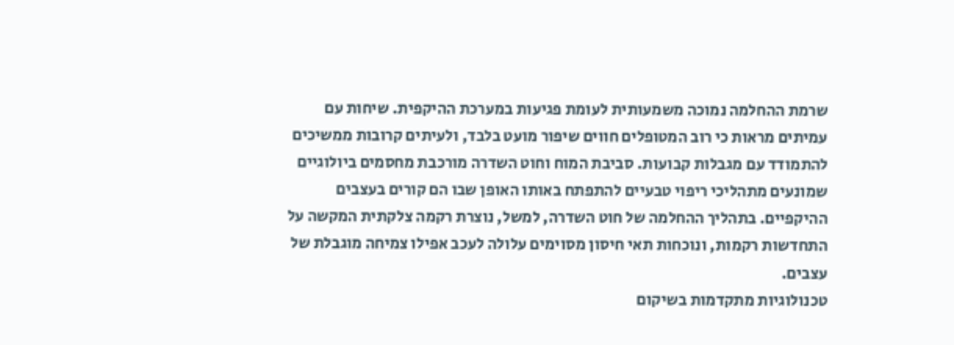שרמת ההחלמה נמוכה משמעותית לעומת פגיעות במערכת ההיקפית. שיחות עם עמיתים מראות כי רוב המטופלים חווים שיפור מועט בלבד, ולעיתים קרובות ממשיכים להתמודד עם מגבלות קבועות. סביבת המוח וחוט השדרה מורכבת מחסמים ביולוגיים שמונעים מתהליכי ריפוי טבעיים להתפתח באותו האופן שבו הם קורים בעצבים ההיקפיים. בתהליך ההחלמה של חוט השדרה, למשל, נוצרת רקמה צלקתית המקשה על התחדשות רקמות, ונוכחות תאי חיסון מסוימים עלולה לעכב אפילו צמיחה מוגבלת של עצבים.
טכנולוגיות מתקדמות בשיקום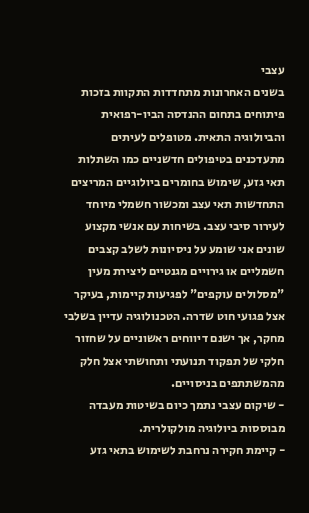עצבי
בשנים האחרונות מתחדדות התקוות בזכות פיתוחים בתחום ההנדסה הביו-רפואית והביולוגיה התאית. מטופלים לעיתים מתעדכנים בטיפולים חדשניים כמו השתלות תאי גזע, שימוש בחומרים ביולוגיים המריצים התחדשות תאי עצב ומכשור חשמלי מיוחד לעירור סיבי עצב. בשיחות עם אנשי מקצוע שונים אני שומע על ניסיונות לשלב קצבים חשמליים או גירויים מגנטיים ליצירת מעין "מסלולים עוקפים" לפגיעות קיימות, בעיקר אצל פגועי חוט שדרה. הטכנולוגיה עדיין בשלבי מחקר, אך ישנם דיווחים ראשוניים על שחזור חלקי של תפקוד תנועתי ותחושתי אצל חלק מהמשתתפים בניסויים.
- שיקום עצבי נתמך כיום בשיטות מעבדה מבוססות ביולוגיה מולקולרית.
- קיימת חקירה נרחבת לשימוש בתאי גזע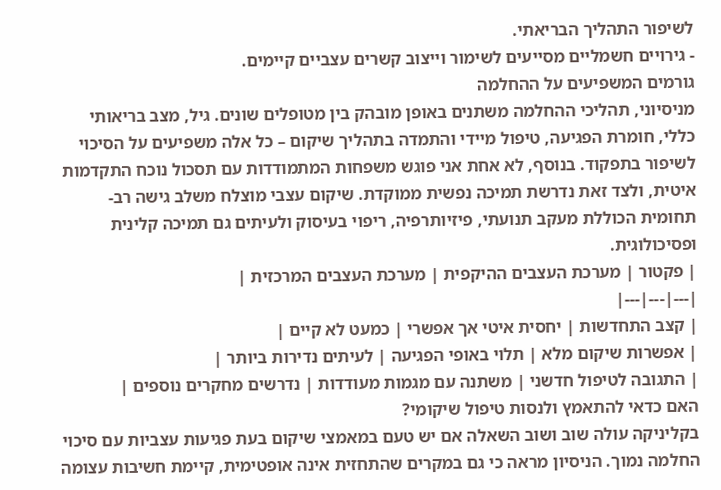לשיפור התהליך הבריאתי.
- גירויים חשמליים מסייעים לשימור וייצוב קשרים עצביים קיימים.
גורמים המשפיעים על ההחלמה
מניסיוני, תהליכי ההחלמה משתנים באופן מובהק בין מטופלים שונים. גיל, מצב בריאותי כללי, חומרת הפגיעה, טיפול מיידי והתמדה בתהליך שיקום – כל אלה משפיעים על הסיכוי לשיפור בתפקוד. בנוסף, לא אחת אני פוגש משפחות המתמודדות עם תסכול נוכח התקדמות איטית, ולצד זאת נדרשת תמיכה נפשית ממוקדת. שיקום עצבי מוצלח משלב גישה רב-תחומית הכוללת מעקב תנועתי, פיזיותרפיה, ריפוי בעיסוק ולעיתים גם תמיכה קלינית ופסיכולוגית.
| פקטור | מערכת העצבים ההיקפית | מערכת העצבים המרכזית |
|---|---|---|
| קצב התחדשות | יחסית איטי אך אפשרי | כמעט לא קיים |
| אפשרות שיקום מלא | תלוי באופי הפגיעה | לעיתים נדירות ביותר |
| התגובה לטיפול חדשני | משתנה עם מגמות מעודדות | נדרשים מחקרים נוספים |
האם כדאי להתאמץ ולנסות טיפול שיקומי?
בקליניקה עולה שוב ושוב השאלה אם יש טעם במאמצי שיקום בעת פגיעות עצביות עם סיכוי החלמה נמוך. הניסיון מראה כי גם במקרים שהתחזית אינה אופטימית, קיימת חשיבות עצומה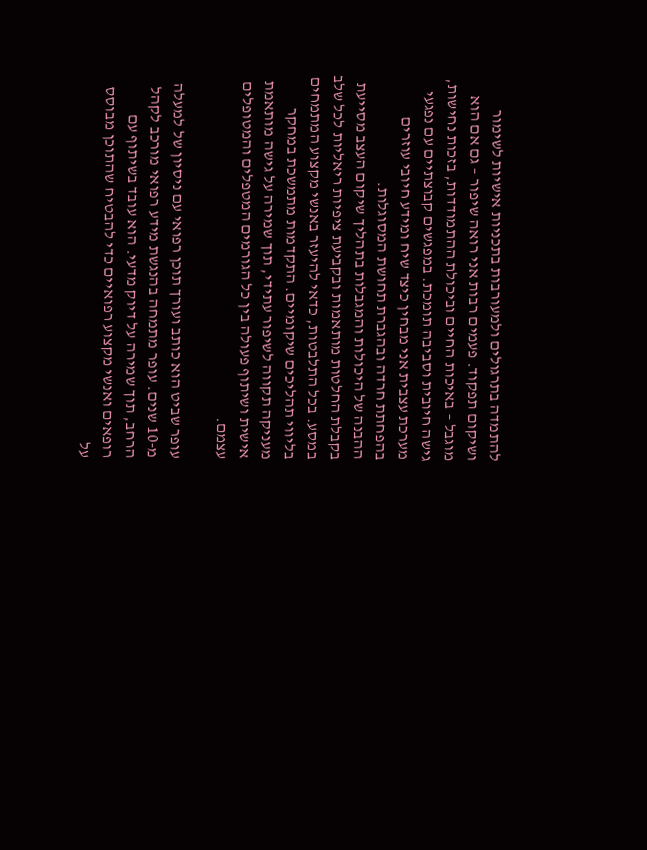להתמדה בתרגולים ולמעורבות בתכניות אישיות לשימור ושיקום תפקוד. פעמים רבות אני רואה שיפור – גם אם הוא מוגבל – באיכות החיים וביכולת ההתמודדות, בזכות נחישות, גישה חיובית וסביבה תומכת. במפגשים קבוצתיים עם נפגעי מערכת עצבית אני מבחין כיצד שיח ומידע חיובי עוזרים בהפחתת חרדה ובהגברת תחושת המסוגלות.
ההבנה של היכולות והמגבלות בתהליך שיקום העצב מסייעת בקבלת החלטות מותאמות ובקביעת ציפיות ריאליות לכל שלב במסע. בכל התלבטות, כדאי להיעזר באנשי מקצוע המתמחים בליווי תהליכים שיקומיים. התקדמות מתמשכת במחקר מעניקה תקווה לשיפור עתידי, תוך שמירה על גישה מותאמת אישית ושיתוף פעולה בין כל הגורמים המטפלים והמטופלים עצמם.

עופר שביט הוא כותב ועורך תוכן רפואי עם ניסיון של למעלה מ-10 שנים. עופר מתמחה בהנגשת מידע רפואי מורכב לקהל הרחב, תוך שמירה על דיוק מדעי. הוא עובד בשיתוף עם רופאים ואנשי מקצוע רפואיים כדי להבטיח שהתוכן מבוסס על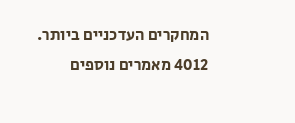המחקרים העדכניים ביותר.
4012 מאמרים נוספים